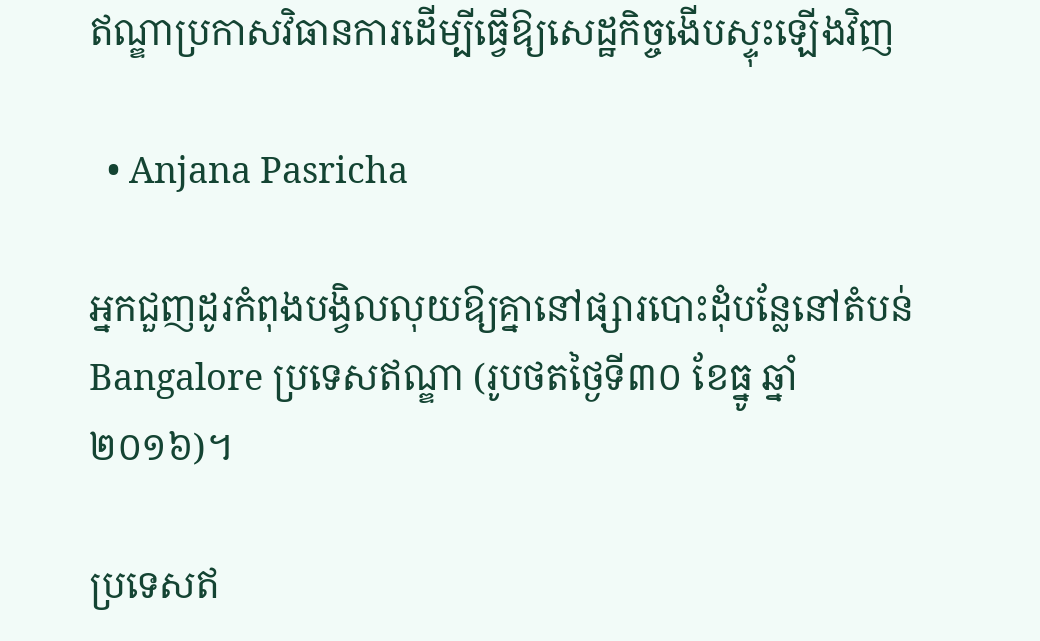ឥណ្ឌាប្រកាសវិធានការដើម្បីធ្វើឱ្យសេដ្ឋកិច្ចងើបស្ទុះឡើងវិញ

  • Anjana Pasricha

អ្នកជួញដូរកំពុងបង្វិលលុយឱ្យគ្នានៅផ្សារបោះដុំបន្លែនៅតំបន់Bangalore ប្រទេសឥណ្ឌា (រូបថតថ្ងៃទី៣០ ខែធ្នូ ឆ្នាំ២០១៦)។

ប្រទេសឥ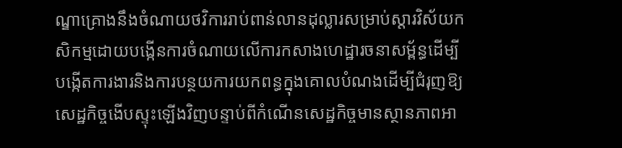ណ្ឌាគ្រោងនឹងចំណាយថវិការរាប់ពាន់លានដុល្លារសម្រាប់ស្តារវិស័យកសិកម្មដោយបង្កើនការចំណាយលើការកសាងហេដ្ឋារចនាសម្ព័ន្ធដើម្បីបង្កើតការងារនិងការបន្ថយការយកពន្ធក្នុងគោលបំណងដើម្បីជំរុញឱ្យសេដ្ឋកិច្ចងើបស្ទុះឡើងវិញបន្ទាប់ពីកំណើនសេដ្ឋកិច្ចមានស្ថានភាពអា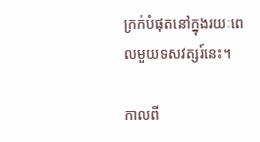ក្រក់បំផុតនៅក្នុងរយៈពេលមួយទសវត្សរ៍នេះ។

កាលពី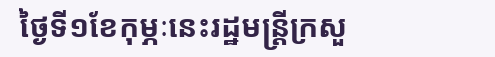ថ្ងៃទី១ខែកុម្ភៈនេះរដ្ឋមន្រ្តីក្រសួ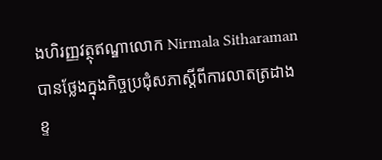ងហិរញ្ញវត្ថុឥណ្ឌាលោក Nirmala Sitharaman បានថ្លែងក្នុងកិច្ចប្រជុំសភាស្តីពីការលាតត្រដាងខ្ទ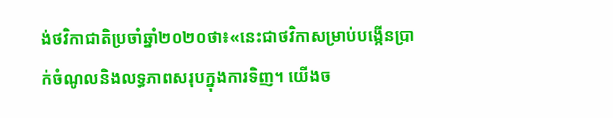ង់ថវិកាជាតិប្រចាំឆ្នាំ២០២០ថា៖«នេះជាថវិកាសម្រាប់បង្កើនប្រាក់ចំណូលនិងលទ្ធភាពសរុបក្នុងការទិញ។ យើងច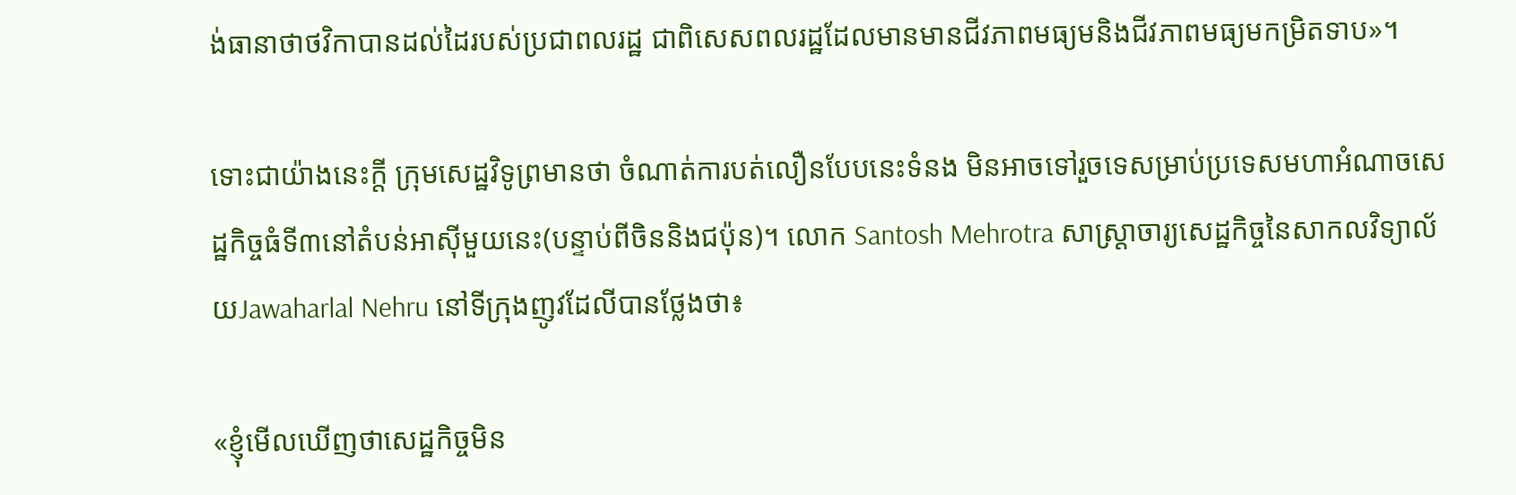ង់ធានាថាថវិកាបានដល់ដៃរបស់ប្រជាពលរដ្ឋ ជាពិសេសពលរដ្ឋដែលមានមានជីវភាពមធ្យមនិងជីវភាពមធ្យមកម្រិតទាប»។

ទោះជាយ៉ាងនេះក្តី ក្រុមសេដ្ឋវិទូព្រមានថា ចំណាត់ការបត់លឿនបែបនេះទំនង មិនអាចទៅរួចទេសម្រាប់ប្រទេសមហាអំណាចសេដ្ឋកិច្ចធំទី៣នៅតំបន់អាស៊ីមួយនេះ(បន្ទាប់ពីចិននិងជប៉ុន)។ លោក Santosh Mehrotra សាស្រ្តាចារ្យសេដ្ឋកិច្ចនៃសាកលវិទ្យាល័យJawaharlal Nehru នៅទីក្រុងញូវដែលីបានថ្លែងថា៖

«ខ្ញុំមើលឃើញថាសេដ្ឋកិច្ចមិន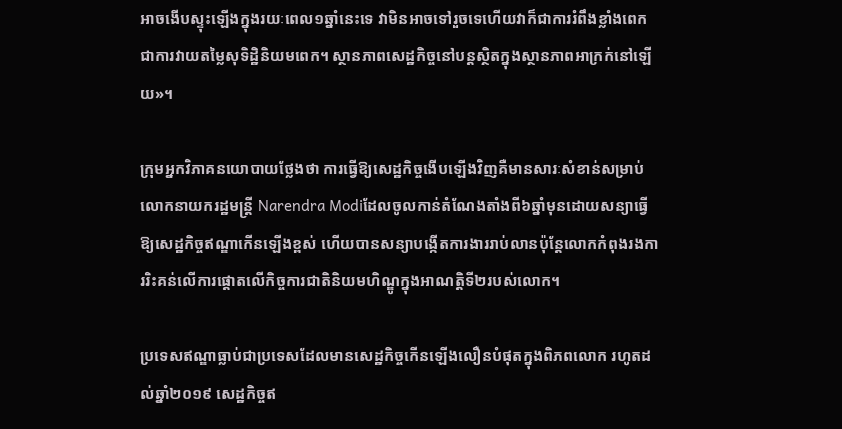អាចងើបស្ទុះឡើងក្នុងរយៈពេល១ឆ្នាំនេះទេ វាមិនអាចទៅរួចទេហើយវាក៏ជាការរំពឹងខ្លាំងពេកជាការវាយតម្លៃសុទិដ្ឋិនិយមពេក។ ស្ថានភាពសេដ្ឋកិច្ចនៅបន្តស្ថិតក្នុងស្ថានភាពអាក្រក់នៅឡើយ»។

ក្រុមអ្នកវិភាគនយោបាយថ្លែងថា ការធ្វើឱ្យសេដ្ឋកិច្ចងើបឡើងវិញគឺមានសារៈសំខាន់សម្រាប់លោកនាយករដ្ឋមន្ដ្រី Narendra Modiដែលចូលកាន់តំណែងតាំងពី៦ឆ្នាំមុនដោយសន្យាធ្វើឱ្យសេដ្ឋកិច្ចឥណ្ឌាកើនឡើងខ្ពស់ ហើយបានសន្យាបង្កើតការងាររាប់លានប៉ុន្តែលោកកំពុងរងការរិះគន់លើការផ្តោតលើកិច្ចការជាតិនិយមហិណ្ឌូក្នុងអាណត្តិទី២របស់លោក។

ប្រទេសឥណ្ឌាធ្លាប់ជាប្រទេសដែលមានសេដ្ឋកិច្ចកើនឡើងលឿនបំផុតក្នុងពិភពលោក រហូតដល់ឆ្នាំ២០១៩ សេដ្ឋកិច្ចឥ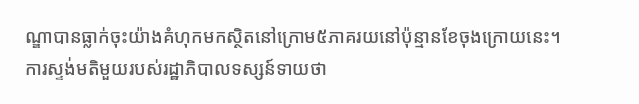ណ្ឌាបានធ្លាក់ចុះយ៉ាងគំហុកមកស្ថិតនៅក្រោម៥ភាគរយនៅប៉ុន្មានខែចុងក្រោយនេះ។ ការស្ទង់មតិមួយរបស់រដ្ឋាភិបាលទស្សន៍ទាយថា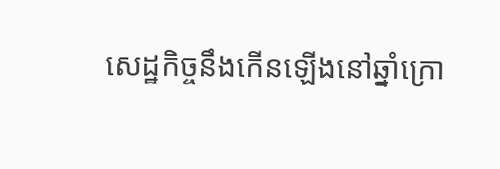សេដ្ឋកិច្ចនឹងកើនឡើងនៅឆ្នាំក្រោ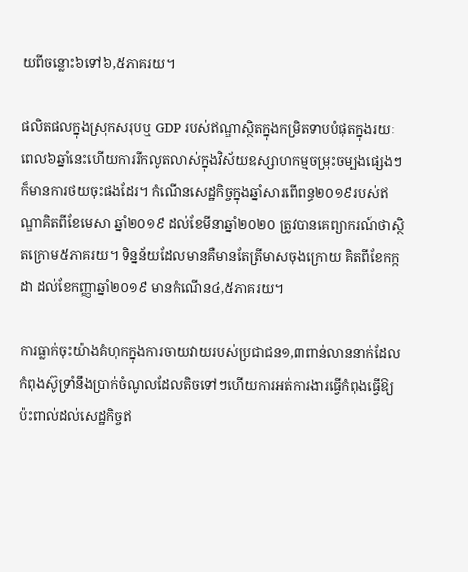យពីចន្លោះ៦ទៅ៦,៥ភាគរយ។

ផលិតផលក្នុងស្រុកសរុបឬ GDP របស់ឥណ្ឌាស្ថិតក្នុងកម្រិតទាបបំផុតក្នុងរយៈពេល៦ឆ្នាំនេះហើយការរីកលូតលាស់ក្នុងវិស័យឧស្សាហកម្មចម្រុះចម្បងផ្សេងៗក៏មានការថយចុះផងដែរ។ កំណើនសេដ្ឋកិច្ចក្នុងឆ្នាំសារពើពន្ធ២០១៩របស់ឥណ្ឌាគិតពីខែមេសា ឆ្នាំ២០១៩ ដល់ខែមីនាឆ្នាំ២០២០ ត្រូវបានគេព្យាករណ៍ថាស្ថិតក្រោម៥ភាគរយ។ ទិន្នន័យដែលមានគឺមានតែត្រីមាសចុងក្រោយ គិតពីខែកក្កដា ដល់ខែកញ្ញាឆ្នាំ២០១៩ មានកំណើន៤,៥ភាគរយ។

ការធ្លាក់ចុះយ៉ាងគំហុកក្នុងការចាយវាយរបស់ប្រជាជន១,៣ពាន់លាននាក់ដែលកំពុងស៊ូទ្រាំនឹងប្រាក់ចំណូលដែលតិចទៅៗហើយការអត់ការងារធ្វើកំពុងធ្វើឱ្យប៉ះពាល់ដល់សេដ្ឋកិច្ចឥ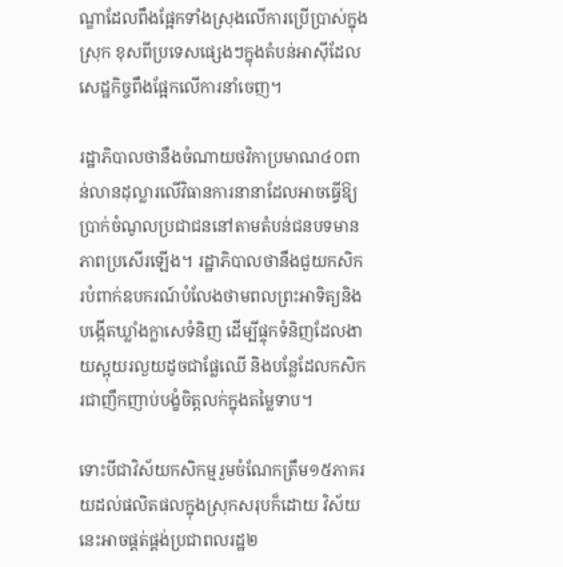ណ្ឌាដែលពឹងផ្អែកទាំងស្រុងលើការប្រើប្រាស់ក្នុងស្រុក ខុសពីប្រទេសផ្សេងៗក្នុងតំបន់អាស៊ីដែលសេដ្ឋកិច្ចពឹងផ្អែកលើការនាំចេញ។

រដ្ឋាភិបាលថានឹងចំណាយថវិកាប្រមាណ៤០ពាន់លានដុល្លារលើវិធានការនានាដែលអាចធ្វើឱ្យប្រាក់ចំណូលប្រជាជននៅតាមតំបន់ជនបទមានភាពប្រសើរឡើង។ រដ្ឋាភិបាលថានឹងជួយកសិករបំពាក់ឧបករណ៍បំលែងថាមពលព្រះអាទិត្យនិងបង្កើតឃ្លាំងក្លាសេទំនិញ ដើម្បីផ្ទុកទំនិញដែលងាយស្អុយរលួយដូចជាផ្លែឈើ និងបន្លែដែលកសិករជាញឹកញាប់បង្ខំចិត្តលក់ក្នុងតម្លៃទាប។

ទោះបីជាវិស័យកសិកម្មរួមចំណែកត្រឹម១៥ភាគរយដល់ផលិតផលក្នុងស្រុកសរុបក៏ដោយ វិស័យនេះអាចផ្គត់ផ្គង់ប្រជាពលរដ្ឋ២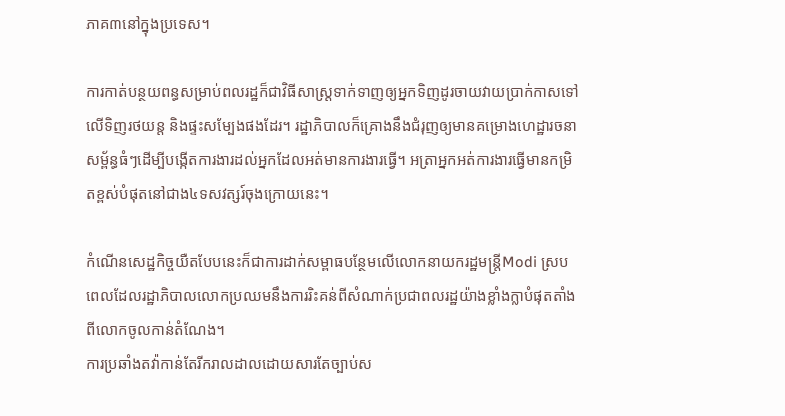ភាគ៣នៅក្នុងប្រទេស។

ការកាត់បន្ថយពន្ធសម្រាប់ពលរដ្ឋក៏ជាវិធីសាស្រ្តទាក់ទាញឲ្យអ្នកទិញដូរចាយវាយប្រាក់កាសទៅលើទិញរថយន្ត និងផ្ទះសម្បែងផងដែរ។ រដ្ឋាភិបាលក៏គ្រោងនឹងជំរុញឲ្យមានគម្រោងហេដ្ឋារចនាសម្ព័ន្ធធំៗដើម្បីបង្កើតការងារដល់អ្នកដែលអត់មានការងារធ្វើ។ អត្រាអ្នកអត់ការងារធ្វើមានកម្រិតខ្ពស់បំផុតនៅជាង៤ទសវត្សរ៍ចុងក្រោយនេះ។

កំណើនសេដ្ឋកិច្ចយឺតបែបនេះក៏ជាការដាក់សម្ពាធបន្ថែមលើលោកនាយករដ្ឋមន្ត្រីModi ស្របពេលដែលរដ្ឋាភិបាលលោកប្រឈមនឹងការរិះគន់ពីសំណាក់ប្រជាពលរដ្ឋយ៉ាងខ្លាំងក្លាបំផុតតាំងពីលោកចូលកាន់តំណែង។
ការប្រឆាំងតវ៉ាកាន់តែរីករាលដាលដោយសារតែច្បាប់ស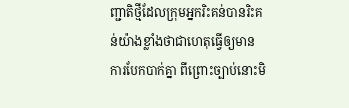ញ្ជាតិថ្មីដែលក្រុមអ្នករិះគន់បានរិះគន់យ៉ាងខ្លាំងថាជាហេតុធ្វើឲ្យមានការបែកបាក់គ្នា ពីព្រោះច្បាប់នោះមិ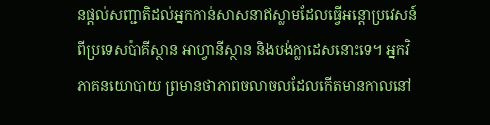នផ្តល់សញ្ជាតិដល់អ្នកកាន់សាសនាឥស្លាមដែលធ្វើអន្តោប្រវេសន៍ពីប្រទេសប៉ាគីស្ថាន អាហ្វានីស្ថាន និងបង់ក្លាដេសនោះទេ។ អ្នកវិភាគនយោបាយ ព្រមានថាភាពចលាចលដែលកើតមានកាលនៅ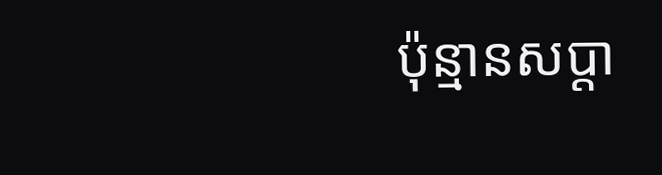ប៉ុន្មានសប្តា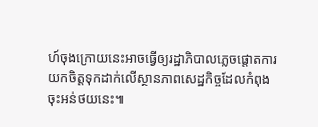ហ៍ចុងក្រោយនេះអាចធ្វើឲ្យរដ្ឋាភិបាលភ្លេចផ្តោតការយកចិត្តទុកដាក់លើស្ថានភាពសេដ្ឋកិច្ចដែលកំពុងចុះអន់ថយនេះ៕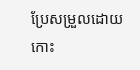ប្រែសម្រួលដោយ កោះ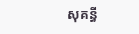សុគន្ធី